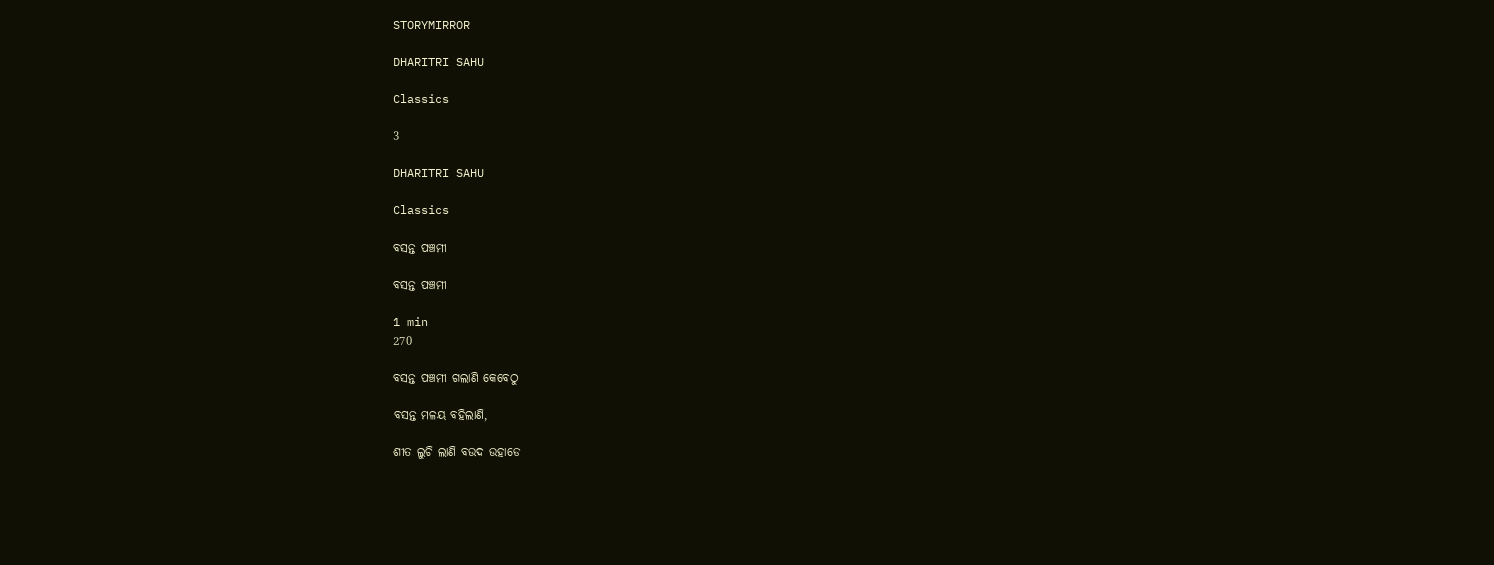STORYMIRROR

DHARITRI SAHU

Classics

3

DHARITRI SAHU

Classics

ବସନ୍ତ ପଞ୍ଚମୀ

ବସନ୍ତ ପଞ୍ଚମୀ

1 min
270

ବସନ୍ତ ପଞ୍ଚମୀ ଗଲାଣି କେବେଠୁ

ବସନ୍ତ ମଳୟ ବହିଲାଣି,

ଶୀତ ଲୁଚି ଲାଣି ବଉଦ ଉହାଡେ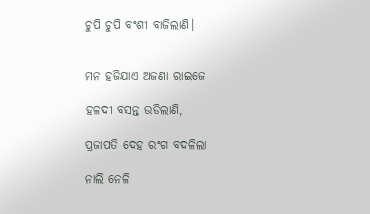ଚୁପି ଚୁପି ବଂଶୀ ବାଜିଲାଣି।


ମନ ହଜିଯାଏ ଅଜଣା ରାଇଜେ

ହଳଦୀ ବସନ୍ତ ଉଡିଲାଣି,

ପ୍ରଜାପତି ଦେହ ରଂଗ ବଦଳିଲା

ନାଲି ନେଳି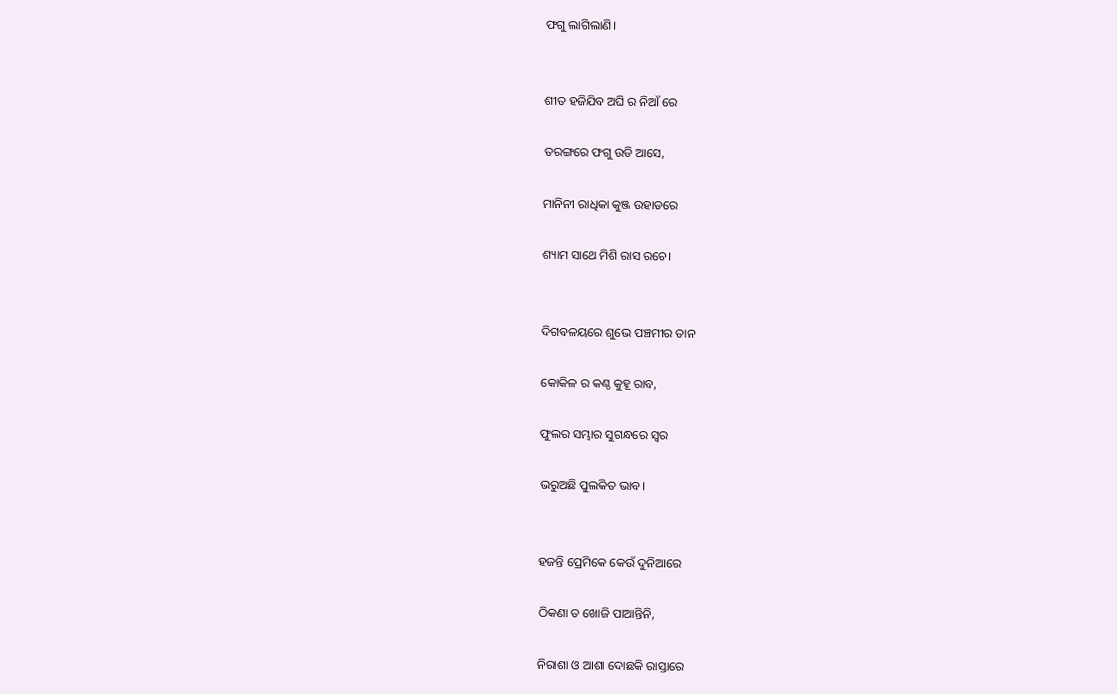ଫଗୁ ଲାଗିଲାଣି।


ଶୀତ ହଜିଯିବ ଅଘି ର ନିଆଁ ରେ

ତରଙ୍ଗରେ ଫଗୁ ଉଡି ଆସେ,

ମାନିନୀ ରାଧିକା କୁଞ୍ଜ ଉହାଡରେ

ଶ୍ୟାମ ସାଥେ ମିଶି ରାସ ରଚେ।


ଦିଗବଳୟରେ ଶୁଭେ ପଞ୍ଚମୀର ତାନ

କୋକିଳ ର କଣ୍ଠ କୁହୂ ରାବ,

ଫୁଲର ସମ୍ଭାର ସୁଗନ୍ଧରେ ସ୍ବର

ଭରୁଅଛି ପୁଲକିତ ଭାବ।


ହଜନ୍ତି ପ୍ରେମିକେ କେଉଁ ଦୁନିଆରେ

ଠିକଣା ତ ଖୋଜି ପାଆନ୍ତିନି,

ନିରାଶା ଓ ଆଶା ଦୋଛକି ରାସ୍ତାରେ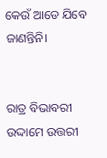କେଉଁ ଆଡେ ଯିବେ ଜାଣନ୍ତିନି।


ରାତ୍ର ବିଭାବରୀ ଉଦ୍ଦାମେ ଉତ୍ତରୀ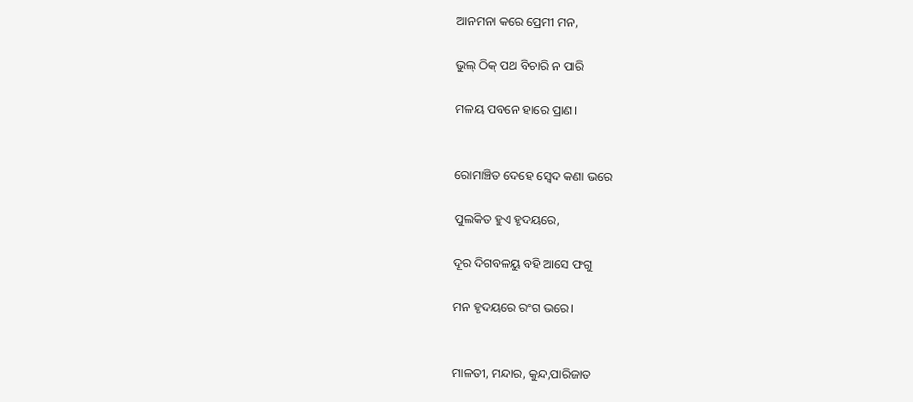ଆନମନା କରେ ପ୍ରେମୀ ମନ,

ଭୁଲ୍ ଠିକ୍ ପଥ ବିଚାରି ନ ପାରି

ମଳୟ ପବନେ ହାରେ ପ୍ରାଣ।


ରୋମାଞ୍ଚିତ ଦେହେ ସ୍ବେଦ କଣା ଭରେ

ପୁଲକିତ ହୁଏ ହୃଦୟରେ,

ଦୂର ଦିଗବଳୟୁ ବହି ଆସେ ଫଗୁ

ମନ ହୃଦୟରେ ରଂଗ ଭରେ।


ମାଳତୀ, ମନ୍ଦାର, କୁନ୍ଦ,ପାରିଜାତ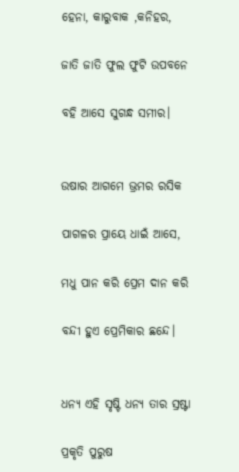ହେନା, କାରୁବାକ ,କନିହର,

ଜାତି ଜାତି ଫୁଲ ଫୁଟି ଉପବନେ

ବହି ଆସେ ସୁଗନ୍ଧ ସମୀର।


ଉଷାର ଆଗମେ ଭ୍ରମର ରସିକ

ପାଗଳର ପ୍ରାୟେ ଧାଇଁ ଆସେ,

ମଧୁ ପାନ କରି ପ୍ରେମ ଦାନ କରି

ବନ୍ଦୀ ହୁଏ ପ୍ରେମିକାର ଛନ୍ଦେ।


ଧନ୍ୟ ଏହି ସୃଷ୍ଟି ଧନ୍ୟ ତାର ସ୍ରଷ୍ଟା

ପ୍ରକୃତି ପୁରୁଷ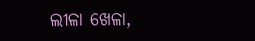ଲୀଳା ଖେଳା,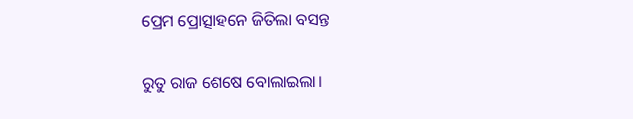ପ୍ରେମ ପ୍ରୋତ୍ସାହନେ ଜିତିଲା ବସନ୍ତ

ରୁତୁ ରାଜ ଶେଷେ ବୋଲାଇଲା।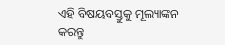ଏହି ବିଷୟବସ୍ତୁକୁ ମୂଲ୍ୟାଙ୍କନ କରନ୍ତୁ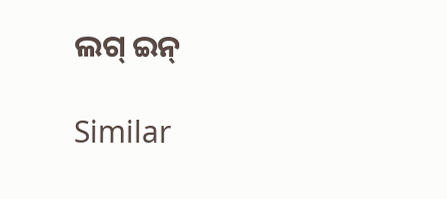ଲଗ୍ ଇନ୍

Similar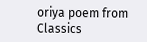oriya poem from Classics